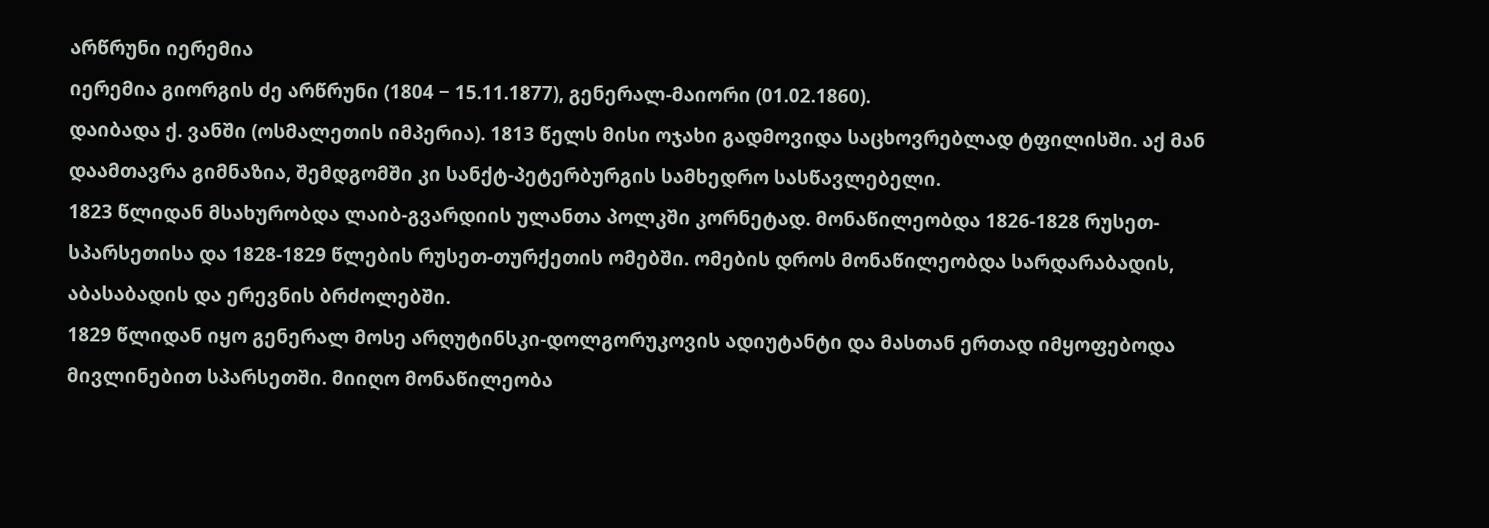არწრუნი იერემია
იერემია გიორგის ძე არწრუნი (1804 − 15.11.1877), გენერალ-მაიორი (01.02.1860).
დაიბადა ქ. ვანში (ოსმალეთის იმპერია). 1813 წელს მისი ოჯახი გადმოვიდა საცხოვრებლად ტფილისში. აქ მან დაამთავრა გიმნაზია, შემდგომში კი სანქტ-პეტერბურგის სამხედრო სასწავლებელი.
1823 წლიდან მსახურობდა ლაიბ-გვარდიის ულანთა პოლკში კორნეტად. მონაწილეობდა 1826-1828 რუსეთ-სპარსეთისა და 1828-1829 წლების რუსეთ-თურქეთის ომებში. ომების დროს მონაწილეობდა სარდარაბადის, აბასაბადის და ერევნის ბრძოლებში.
1829 წლიდან იყო გენერალ მოსე არღუტინსკი-დოლგორუკოვის ადიუტანტი და მასთან ერთად იმყოფებოდა მივლინებით სპარსეთში. მიიღო მონაწილეობა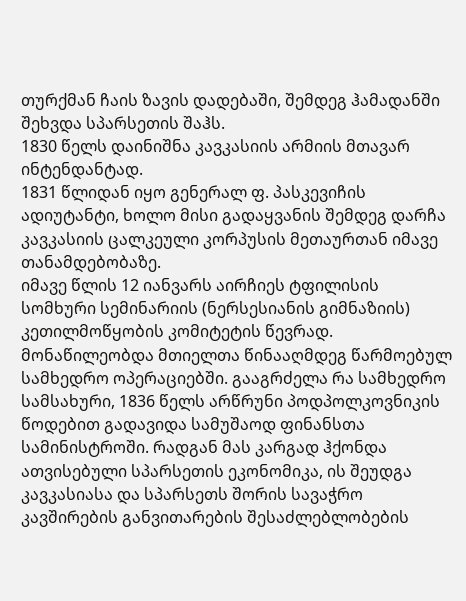თურქმან ჩაის ზავის დადებაში, შემდეგ ჰამადანში შეხვდა სპარსეთის შაჰს.
1830 წელს დაინიშნა კავკასიის არმიის მთავარ ინტენდანტად.
1831 წლიდან იყო გენერალ ფ. პასკევიჩის ადიუტანტი, ხოლო მისი გადაყვანის შემდეგ დარჩა კავკასიის ცალკეული კორპუსის მეთაურთან იმავე თანამდებობაზე.
იმავე წლის 12 იანვარს აირჩიეს ტფილისის სომხური სემინარიის (ნერსესიანის გიმნაზიის) კეთილმოწყობის კომიტეტის წევრად.
მონაწილეობდა მთიელთა წინააღმდეგ წარმოებულ სამხედრო ოპერაციებში. გააგრძელა რა სამხედრო სამსახური, 1836 წელს არწრუნი პოდპოლკოვნიკის წოდებით გადავიდა სამუშაოდ ფინანსთა სამინისტროში. რადგან მას კარგად ჰქონდა ათვისებული სპარსეთის ეკონომიკა, ის შეუდგა კავკასიასა და სპარსეთს შორის სავაჭრო კავშირების განვითარების შესაძლებლობების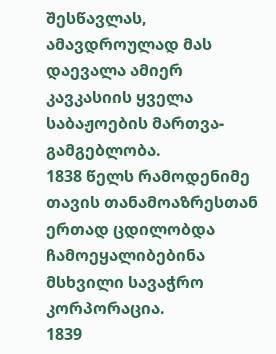შესწავლას, ამავდროულად მას დაევალა ამიერ კავკასიის ყველა საბაჟოების მართვა-გამგებლობა.
1838 წელს რამოდენიმე თავის თანამოაზრესთან ერთად ცდილობდა ჩამოეყალიბებინა მსხვილი სავაჭრო კორპორაცია.
1839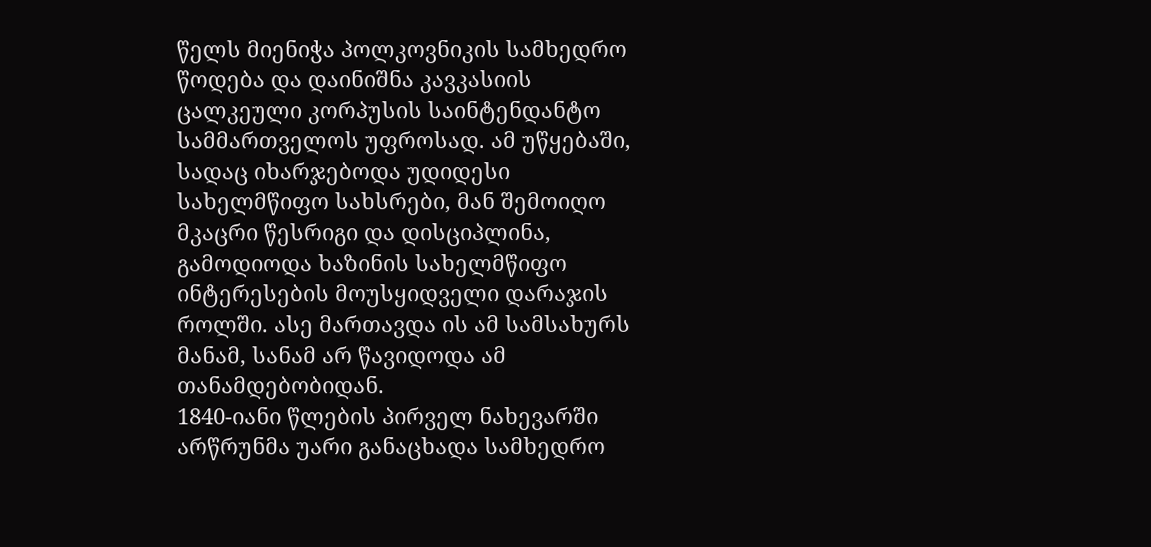წელს მიენიჭა პოლკოვნიკის სამხედრო წოდება და დაინიშნა კავკასიის ცალკეული კორპუსის საინტენდანტო სამმართველოს უფროსად. ამ უწყებაში, სადაც იხარჯებოდა უდიდესი სახელმწიფო სახსრები, მან შემოიღო მკაცრი წესრიგი და დისციპლინა, გამოდიოდა ხაზინის სახელმწიფო ინტერესების მოუსყიდველი დარაჯის როლში. ასე მართავდა ის ამ სამსახურს მანამ, სანამ არ წავიდოდა ამ თანამდებობიდან.
1840-იანი წლების პირველ ნახევარში არწრუნმა უარი განაცხადა სამხედრო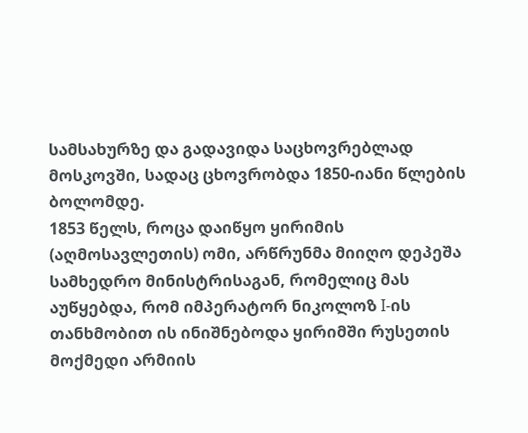სამსახურზე და გადავიდა საცხოვრებლად მოსკოვში, სადაც ცხოვრობდა 1850-იანი წლების ბოლომდე.
1853 წელს, როცა დაიწყო ყირიმის (აღმოსავლეთის) ომი, არწრუნმა მიიღო დეპეშა სამხედრო მინისტრისაგან, რომელიც მას აუწყებდა, რომ იმპერატორ ნიკოლოზ I-ის თანხმობით ის ინიშნებოდა ყირიმში რუსეთის მოქმედი არმიის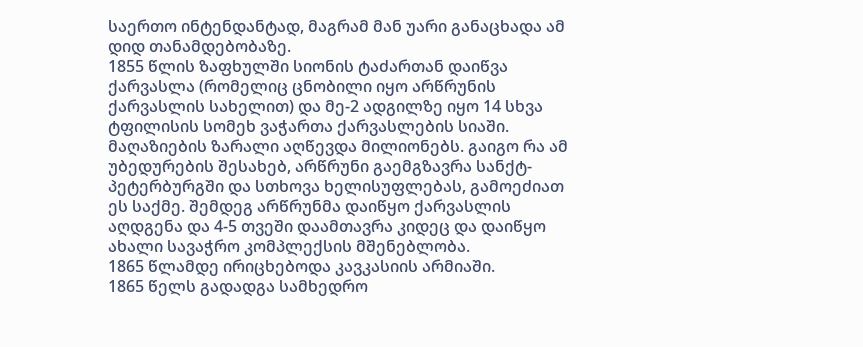საერთო ინტენდანტად, მაგრამ მან უარი განაცხადა ამ დიდ თანამდებობაზე.
1855 წლის ზაფხულში სიონის ტაძართან დაიწვა ქარვასლა (რომელიც ცნობილი იყო არწრუნის ქარვასლის სახელით) და მე-2 ადგილზე იყო 14 სხვა ტფილისის სომეხ ვაჭართა ქარვასლების სიაში. მაღაზიების ზარალი აღწევდა მილიონებს. გაიგო რა ამ უბედურების შესახებ, არწრუნი გაემგზავრა სანქტ-პეტერბურგში და სთხოვა ხელისუფლებას, გამოეძიათ ეს საქმე. შემდეგ არწრუნმა დაიწყო ქარვასლის აღდგენა და 4-5 თვეში დაამთავრა კიდეც და დაიწყო ახალი სავაჭრო კომპლექსის მშენებლობა.
1865 წლამდე ირიცხებოდა კავკასიის არმიაში.
1865 წელს გადადგა სამხედრო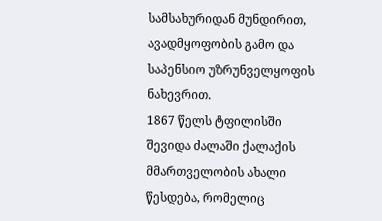სამსახურიდან მუნდირით, ავადმყოფობის გამო და საპენსიო უზრუნველყოფის ნახევრით.
1867 წელს ტფილისში შევიდა ძალაში ქალაქის მმართველობის ახალი წესდება, რომელიც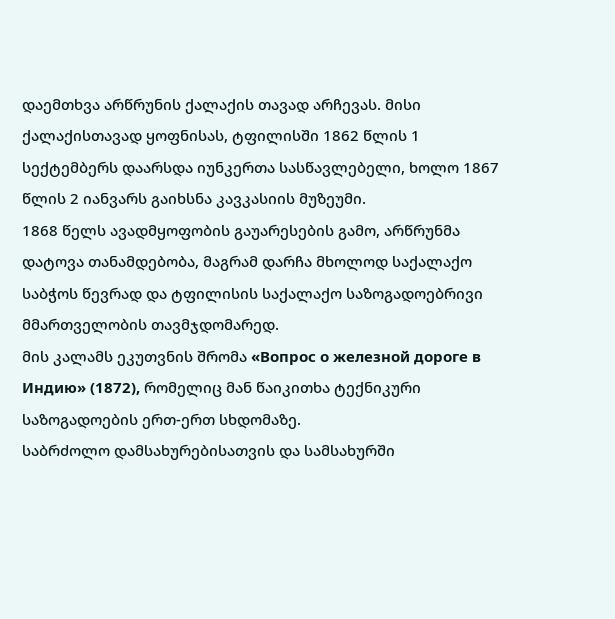დაემთხვა არწრუნის ქალაქის თავად არჩევას. მისი ქალაქისთავად ყოფნისას, ტფილისში 1862 წლის 1 სექტემბერს დაარსდა იუნკერთა სასწავლებელი, ხოლო 1867 წლის 2 იანვარს გაიხსნა კავკასიის მუზეუმი.
1868 წელს ავადმყოფობის გაუარესების გამო, არწრუნმა დატოვა თანამდებობა, მაგრამ დარჩა მხოლოდ საქალაქო საბჭოს წევრად და ტფილისის საქალაქო საზოგადოებრივი მმართველობის თავმჯდომარედ.
მის კალამს ეკუთვნის შრომა «Вопрос о железной дороге в Индию» (1872), რომელიც მან წაიკითხა ტექნიკური საზოგადოების ერთ-ერთ სხდომაზე.
საბრძოლო დამსახურებისათვის და სამსახურში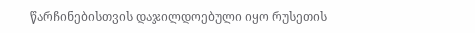წარჩინებისთვის დაჯილდოებული იყო რუსეთის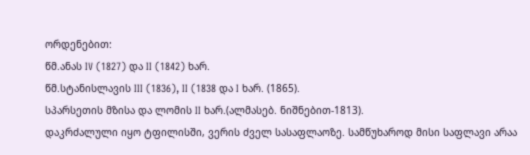ორდენებით:
წმ.ანას IV (1827) და II (1842) ხარ.
წმ.სტანისლავის III (1836), II (1838 და I ხარ. (1865).
სპარსეთის მზისა და ლომის II ხარ.(ალმასებ. ნიშნებით-1813).
დაკრძალული იყო ტფილისში, ვერის ძველ სასაფლაოზე. სამწუხაროდ მისი საფლავი არაა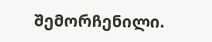შემორჩენილი.